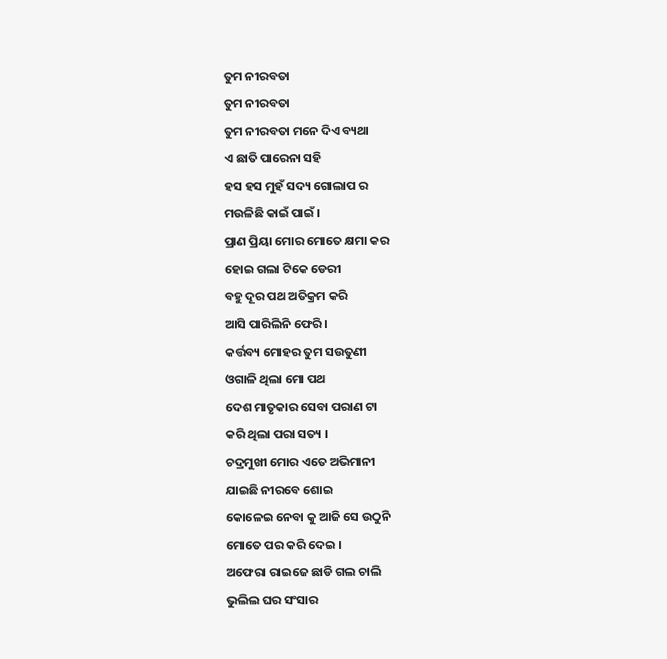ତୁମ ନୀରବତା
ତୁମ ନୀରବତା
ତୁମ ନୀରବତା ମନେ ଦିଏ ବ୍ୟଥା
ଏ ଛାତି ପାରେନା ସହି
ହସ ହସ ମୁହଁ ସଦ୍ୟ ଗୋଲାପ ର
ମଉଳିଛି କାଇଁ ପାଇଁ ।
ପ୍ରାଣ ପ୍ରିୟା ମୋର ମୋତେ କ୍ଷମା କର
ହୋଇ ଗଲା ଟିକେ ଡେରୀ
ବହୁ ଦୂର ପଥ ଅତିକ୍ରମ କରି
ଆସି ପାରିଲିନି ଫେରି ।
କର୍ତ୍ତବ୍ୟ ମୋହର ତୁମ ସଉତୁଣୀ
ଓଗାଳି ଥିଲା ମୋ ପଥ
ଦେଶ ମାତୃକାର ସେବା ପରାଣ ଟା
କରି ଥିଲା ପରା ସତ୍ୟ ।
ଚଦ୍ରମୁଖୀ ମୋର ଏତେ ଅଭିମାନୀ
ଯାଇଛି ନୀରବେ ଶୋଇ
କୋଳେଇ ନେବା କୁ ଆଜି ସେ ଉଠୁନି
ମୋତେ ପର କରି ଦେଇ ।
ଅଫେରା ରାଇଜେ ଛାଡି ଗଲ ଚାଲି
ଭୁଲିଲ ଘର ସଂସାର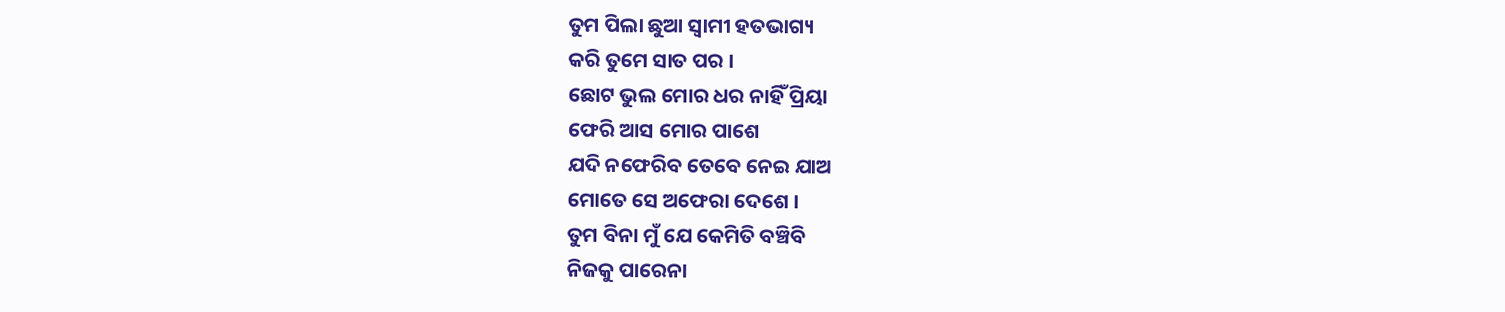ତୁମ ପିଲା ଛୁଆ ସ୍ୱାମୀ ହତଭାଗ୍ୟ
କରି ତୁମେ ସାତ ପର ।
ଛୋଟ ଭୁଲ ମୋର ଧର ନାହିଁ ପ୍ରିୟା
ଫେରି ଆସ ମୋର ପାଶେ
ଯଦି ନଫେରିବ ତେବେ ନେଇ ଯାଅ
ମୋତେ ସେ ଅଫେରା ଦେଶେ ।
ତୁମ ବିନା ମୁଁ ଯେ କେମିତି ବଞ୍ଚିବି
ନିଜକୁ ପାରେନା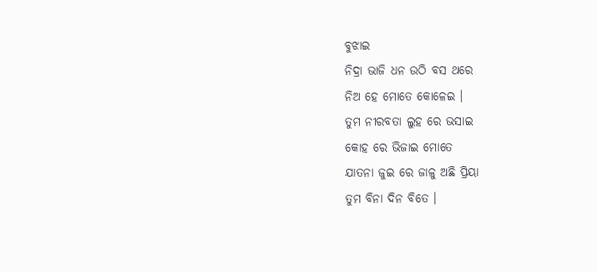ବୁଝାଇ
ନିଦ୍ରା ଭାଜି ଧନ ଉଠି ବସ ଥରେ
ନିଅ ହେ ମୋତେ କୋଳେଇ ।
ତୁମ ନୀରବତା ଲୁହ ରେ ଭସାଇ
କୋହ ରେ ଭିଜାଇ ମୋତେ
ଯାତନା ଜୁଇ ରେ ଜାଳୁ ଅଛି ପ୍ରିୟା
ତୁମ ବିନା ଦିନ ବିତେ ।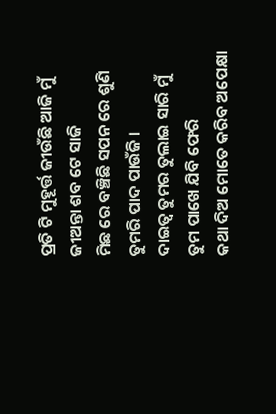ପ୍ରତି ଟି ମୁହୂର୍ତ୍ତ ଜୀଉଁଛି ଆଜି ମୁଁ
ଜୀଅନ୍ତା ଶବ ଟେ ସାଜି
ମିଛ ରେ ବଞ୍ଚିଛି ସପନ ରେ ଶୁଣି
ତୁମରି ପାଦ ପାଉଁଜି ।
ଦାଇତ୍ୱ ତୁମର ତୁଲାଇ ସାରି ମୁଁ
ତୁମ ପାଖେ ଯିବି ଫେରି
କଥା ଦିଅ ମୋତେ କରିବ ଅପେକ୍ଷା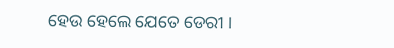ହେଉ ହେଲେ ଯେତେ ଡେରୀ ।